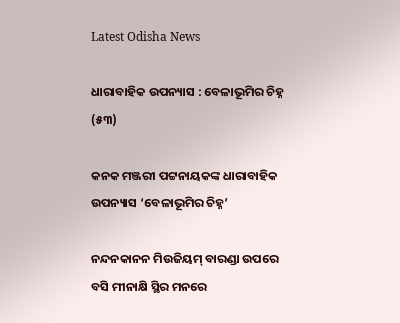Latest Odisha News

ଧାରାବାହିକ ଉପନ୍ୟାସ : ବେଳାଭୂମିର ଚିହ୍ନ (୫୩)

କନକ ମଞ୍ଜରୀ ପଟ୍ଟନାୟକଙ୍କ ଧାରାବାହିକ ଉପନ୍ୟାସ ‘ବେଳାଭୂମିର ଚିହ୍ନ’

ନନ୍ଦନକାନନ ମିଉଜିୟମ୍ ବାରଣ୍ଡା ଉପରେ ବସି ମୀନାକ୍ଷି ସ୍ଥିର ମନରେ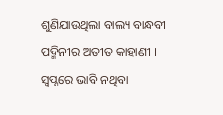ଶୁଣିଯାଉଥିଲା ବାଲ୍ୟ ବାନ୍ଧବୀ ପଦ୍ମିନୀର ଅତୀତ କାହାଣୀ । ସ୍ୱପ୍ନରେ ଭାବି ନଥିବା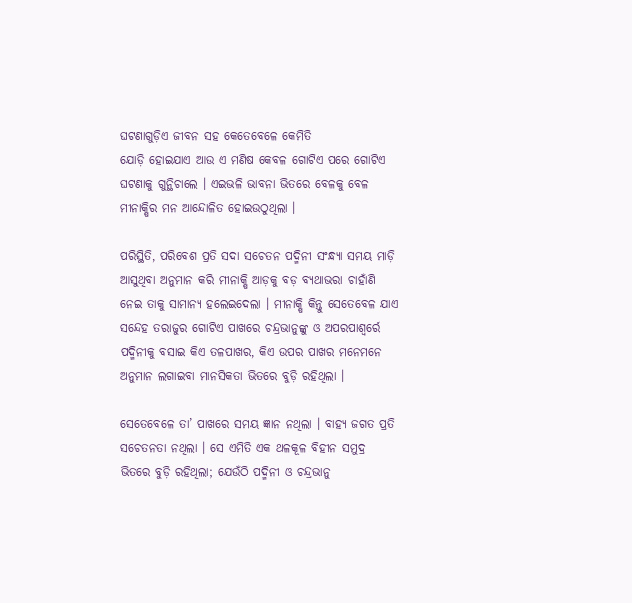ଘଟଣାଗୁଡ଼ିଏ ଜୀବନ ସହ କେତେବେଳେ କେମିତି
ଯୋଡ଼ି ହୋଇଯାଏ ଆଉ ଏ ମଣିଷ କେବଳ ଗୋଟିଏ ପରେ ଗୋଟିଏ ଘଟଣାକୁ ଗୁନ୍ଥିଚାଲେ । ଏଇଭଳି ଭାବନା ଭିତରେ ବେଳକୁ ବେଳ ମୀନାକ୍ଷିର ମନ ଆନ୍ଦୋଳିତ ହୋଇଉଠୁଥିଲା ।

ପରିସ୍ଥିତି, ପରିବେଶ ପ୍ରତି ସଦା ସଚେତନ ପଦ୍ମିନୀ ସଂନ୍ଧ୍ୟା ସମୟ ମାଡ଼ି ଆସୁଥିବା ଅନୁମାନ କରି ମୀନାକ୍ଷି ଆଡ଼କୁ ବଡ଼ ବ୍ୟଥାଭରା ଚାହାଁଣି ନେଇ ତାକୁ ସାମାନ୍ୟ ହଲେଇଦେଲା । ମୀନାକ୍ଷି କିନ୍ତୁ ସେତେବେଳ ଯାଏ ସନ୍ଦେହ ତରାଜୁର ଗୋଟିଏ ପାଖରେ ଚନ୍ଦ୍ରଭାନୁଙ୍କୁ ଓ ଅପରପାଶ୍ୱର୍ରେ ପଦ୍ମିନୀକୁ ବସାଇ କିଏ ତଳପାଖର, କିଏ ଉପର ପାଖର ମନେମନେ ଅନୁମାନ ଲଗାଇବା ମାନସିକତା ଭିତରେ ବୁଡ଼ି ରହିଥିଲା ।

ସେତେବେଳେ ତା’ ପାଖରେ ସମୟ ଜ୍ଞାନ ନଥିଲା । ବାହ୍ୟ ଜଗତ ପ୍ରତି ସଚେତନତା ନଥିଲା । ସେ ଏମିତି ଏକ ଥଳକୂଳ ବିହୀନ ସମୁଦ୍ର ଭିତରେ ବୁଡ଼ି ରହିଥିଲା; ଯେଉଁଠି ପଦ୍ମିନୀ ଓ ଚନ୍ଦ୍ରଭାନୁ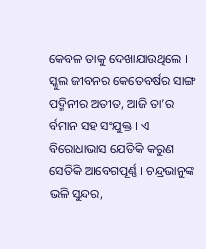କେବଳ ତାକୁ ଦେଖାଯାଉଥିଲେ । ସ୍କୁଲ ଜୀବନର କେତେବର୍ଷର ସାଙ୍ଗ ପଦ୍ମିନୀର ଅତୀତ, ଆଜି ତା’ର ର୍ବମାନ ସହ ସଂଯୁକ୍ତ । ଏ ବିରୋଧାଭାସ ଯେତିକି କରୁଣ ସେତିକି ଆବେଗପୂର୍ଣ୍ଣ । ଚନ୍ଦ୍ରଭାନୁଙ୍କ ଭଳି ସୁନ୍ଦର,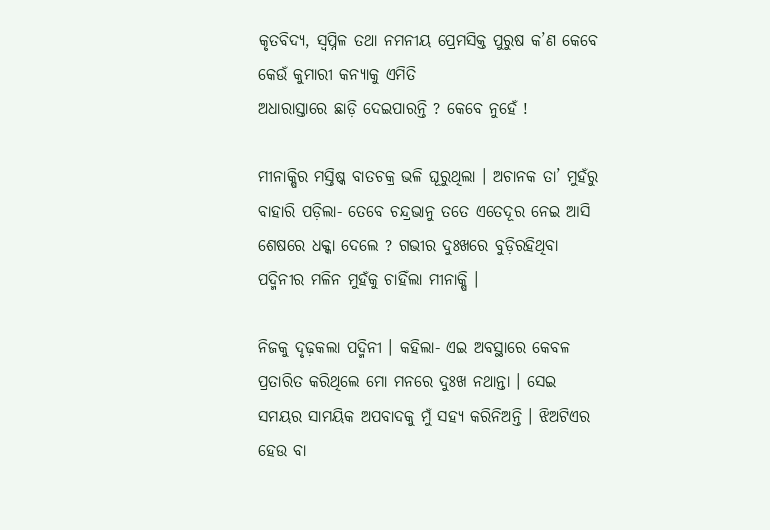କୃତବିଦ୍ୟ, ସ୍ୱପ୍ନିଳ ତଥା ନମନୀୟ ପ୍ରେମସିକ୍ତ ପୁରୁଷ କ’ଣ କେବେ କେଉଁ କୁମାରୀ କନ୍ୟାକୁ ଏମିତି
ଅଧାରାସ୍ତାରେ ଛାଡ଼ି ଦେଇପାରନ୍ତି ? କେବେ ନୁହେଁ !

ମୀନାକ୍ଷିର ମସ୍ତିଷ୍କ ବାତଚକ୍ର ଭଳି ଘୂରୁଥିଲା । ଅଚାନକ ତା’ ମୁହଁରୁ ବାହାରି ପଡ଼ିଲା- ତେବେ ଚନ୍ଦ୍ରଭାନୁ ତତେ ଏତେଦୂର ନେଇ ଆସି ଶେଷରେ ଧକ୍କା ଦେଲେ ? ଗଭୀର ଦୁଃଖରେ ବୁଡ଼ିରହିଥିବା ପଦ୍ମିନୀର ମଳିନ ମୁହଁକୁ ଚାହିଁଲା ମୀନାକ୍ଷି ।

ନିଜକୁ ଦୃଢ଼କଲା ପଦ୍ମିନୀ । କହିଲା- ଏଇ ଅବସ୍ଥାରେ କେବଳ ପ୍ରତାରିତ କରିଥିଲେ ମୋ ମନରେ ଦୁଃଖ ନଥାନ୍ତା । ସେଇ ସମୟର ସାମୟିକ ଅପବାଦକୁ ମୁଁ ସହ୍ୟ କରିନିଅନ୍ତି । ଝିଅଟିଏର ହେଉ ବା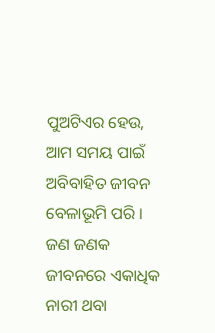ପୁଅଟିଏର ହେଉ, ଆମ ସମୟ ପାଇଁ ଅବିବାହିତ ଜୀବନ ବେଳାଭୂମି ପରି । ଜଣ ଜଣକ ଜୀବନରେ ଏକାଧିକ ନାରୀ ଥବା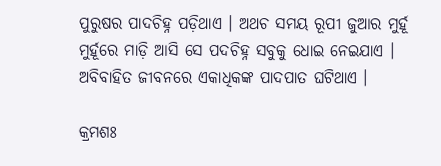ପୁରୁଷର ପାଦଚିହ୍ନ ପଡ଼ିଥାଏ । ଅଥଚ ସମୟ ରୂପୀ ଜୁଆର ମୁର୍ହୂ ମୁର୍ହୂରେ ମାଡ଼ି ଆସି ସେ ପଦଚିହ୍ନ ସବୁକୁ ଧୋଇ ନେଇଯାଏ । ଅବିବାହିତ ଜୀବନରେ ଏକାଧିକଙ୍କ ପାଦପାତ ଘଟିଥାଏ ।

କ୍ରମଶଃ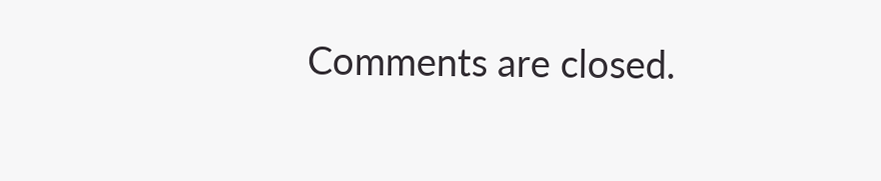Comments are closed.